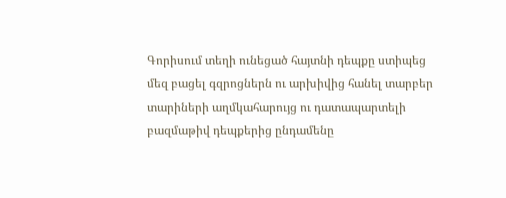Գորիսում տեղի ունեցած հայտնի դեպքը ստիպեց մեզ բացել գզրոցներն ու արխիվից հանել տարբեր տարիների աղմկահարույց ու դատապարտելի բազմաթիվ դեպքերից ընդամենը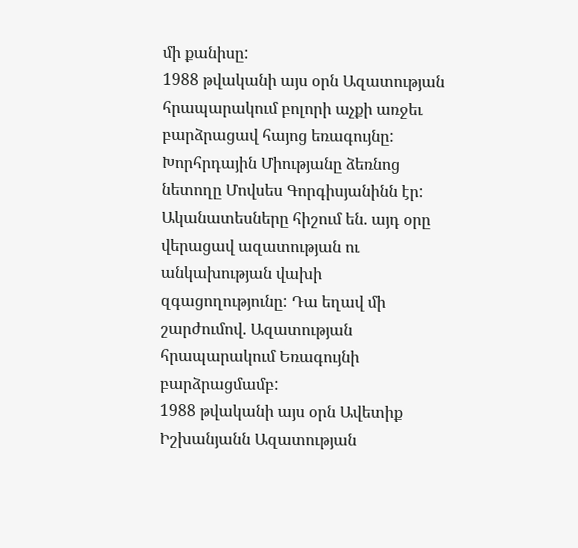մի քանիսը:
1988 թվականի այս օրն Ազատության հրապարակում բոլորի աչքի առջեւ բարձրացավ հայոց եռագույնը: Խորհրդային Միությանը ձեռնոց նետողը Մովսես Գորգիսյանինն էր: Ականատեսները հիշում են. այդ օրը վերացավ ազատության ու անկախության վախի զգացողությունը: Դա եղավ մի շարժումով. Ազատության հրապարակում Եռագույնի բարձրացմամբ:
1988 թվականի այս օրն Ավետիք Իշխանյանն Ազատության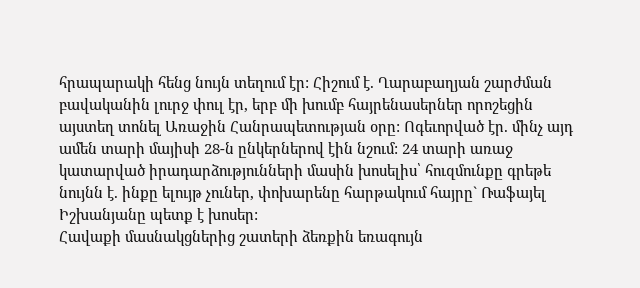հրապարակի հենց նույն տեղում էր: Հիշում է. Ղարաբաղյան շարժման բավականին լուրջ փուլ էր, երբ մի խումբ հայրենասերներ որոշեցին այստեղ տոնել Առաջին Հանրապետության օրը: Ոգեւորված էր. մինչ այդ ամեն տարի մայիսի 28-ն ընկերներով էին նշում: 24 տարի առաջ կատարված իրադարձությունների մասին խոսելիս՝ հուզմունքը գրեթե նույնն է. ինքը ելույթ չուներ, փոխարենը հարթակում հայրը` Ռաֆայել Իշխանյանը պետք է խոսեր:
Հավաքի մասնակցներից շատերի ձեռքին եռագույն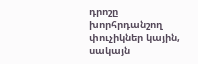դրոշը խորհրդանշող փուչիկներ կային, սակայն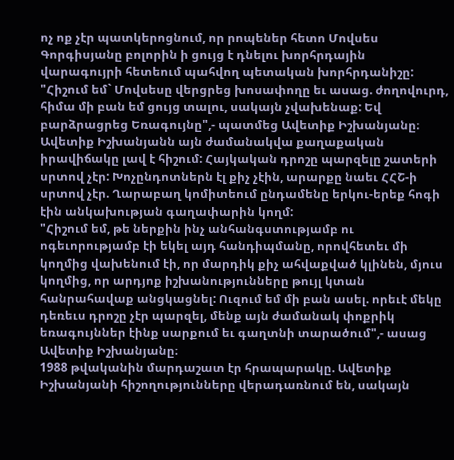ոչ ոք չէր պատկերոցնում, որ րոպեներ հետո Մովսես Գորգիսյանը բոլորին ի ցույց է դնելու խորհրդային վարագույրի հետեում պահվող պետական խորհրդանիշը:
"Հիշում եմ` Մովսեսը վերցրեց խոսափողը եւ ասաց. ժողովուրդ, հիմա մի բան եմ ցույց տալու, սակայն չվախենաք: Եվ բարձրացրեց Եռագույնը",- պատմեց Ավետիք Իշխանյանը։
Ավետիք Իշխանյանն այն ժամանակվա քաղաքական իրավիճակը լավ է հիշում: Հայկական դրոշը պարզելը շատերի սրտով չէր: Խոչընդոտներն էլ քիչ չէին, արարքը նաեւ ՀՀՇ-ի սրտով չէր. Ղարաբաղ կոմիտեում ընդամենը երկու-երեք հոգի էին անկախության գաղափարին կողմ:
"Հիշում եմ, թե ներքին ինչ անհանգստությամբ ու ոգեւորությամբ էի եկել այդ հանդիպմանը, որովհետեւ մի կողմից վախենում էի, որ մարդիկ քիչ ահվաքված կլինեն, մյուս կողմից, որ արդյոք իշխանությունները թույլ կտան հանրահավաք անցկացնել: Ուզում եմ մի բան ասել. որեւէ մեկը դեռեւս դրոշը չէր պարզել, մենք այն ժամանակ փոքրիկ եռագույններ էինք սարքում եւ գաղտնի տարածում",- ասաց Ավետիք Իշխանյանը։
1988 թվականին մարդաշատ էր հրապարակը. Ավետիք Իշխանյանի հիշողությունները վերադառնում են, սակայն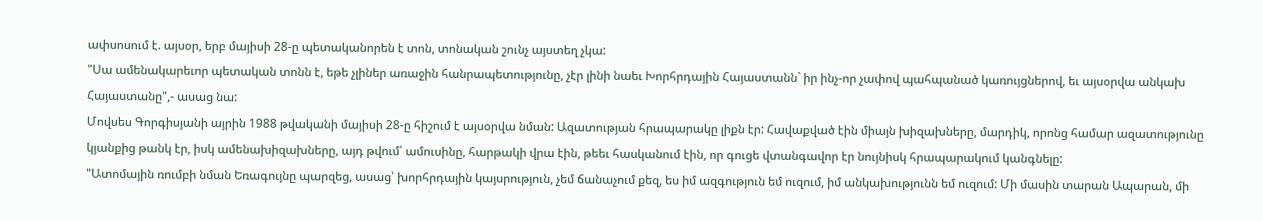ափսոսում է. այսօր, երբ մայիսի 28-ը պետականորեն է տոն, տոնական շունչ այստեղ չկա:
"Սա ամենակարեւոր պետական տոնն է, եթե չլիներ առաջին հանրապետությունը, չէր լինի նաեւ Խորհրդային Հայաստանն` իր ինչ-որ չափով պահպանած կառույցներով, եւ այսօրվա անկախ Հայաստանը",- ասաց նա:
Մովսես Գորգիսյանի այրին 1988 թվականի մայիսի 28-ը հիշում է այսօրվա նման: Ազատության հրապարակը լիքն էր: Հավաքված էին միայն խիզախները, մարդիկ, որոնց համար ազատությունը կյանքից թանկ էր, իսկ ամենախիզախները, այդ թվում՝ ամուսինը, հարթակի վրա էին, թեեւ հասկանում էին, որ գուցե վտանգավոր էր նույնիսկ հրապարակում կանգնելը:
"Ատոմային ռումբի նման Եռագույնը պարզեց, ասաց՝ խորհրդային կայսրություն, չեմ ճանաչում քեզ, ես իմ ազգություն եմ ուզում, իմ անկախությունն եմ ուզում: Մի մասին տարան Ապարան, մի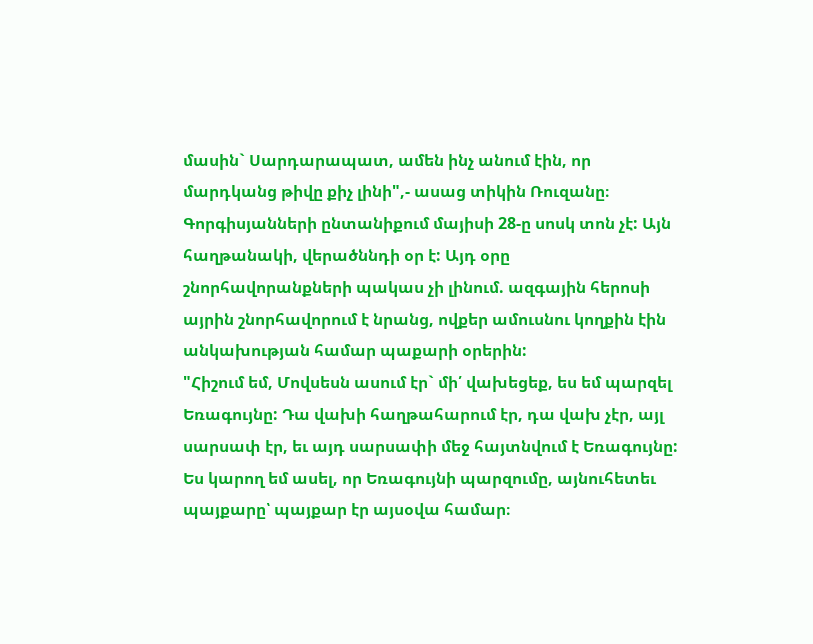մասին` Սարդարապատ, ամեն ինչ անում էին, որ մարդկանց թիվը քիչ լինի",- ասաց տիկին Ռուզանը։
Գորգիսյանների ընտանիքում մայիսի 28-ը սոսկ տոն չէ: Այն հաղթանակի, վերածննդի օր է: Այդ օրը շնորհավորանքների պակաս չի լինում. ազգային հերոսի այրին շնորհավորում է նրանց, ովքեր ամուսնու կողքին էին անկախության համար պաքարի օրերին:
"Հիշում եմ, Մովսեսն ասում էր` մի՛ վախեցեք, ես եմ պարզել Եռագույնը: Դա վախի հաղթահարում էր, դա վախ չէր, այլ սարսափ էր, եւ այդ սարսափի մեջ հայտնվում է Եռագույնը: Ես կարող եմ ասել, որ Եռագույնի պարզումը, այնուհետեւ պայքարը՝ պայքար էր այսօվա համար։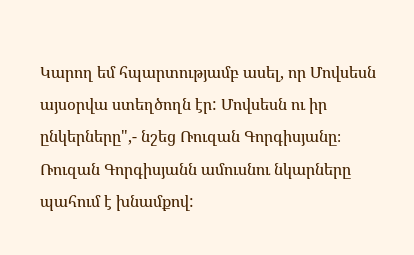Կարող եմ հպարտությամբ ասել, որ Մովսեսն այսօրվա ստեղծողն էր: Մովսեսն ու իր ընկերները",- նշեց Ռուզան Գորգիսյանը։
Ռուզան Գորգիսյանն ամուսնու նկարները պահում է խնամքով: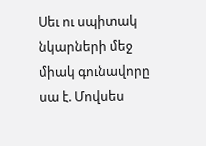Սեւ ու սպիտակ նկարների մեջ միակ գունավորը սա է. Մովսես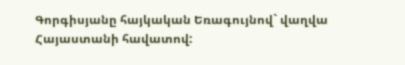Գորգիսյանը հայկական Եռագույնով` վաղվա Հայաստանի հավատով: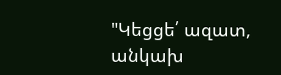"Կեցցե՛ ազատ, անկախ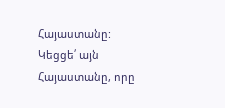Հայաստանը: Կեցցե՛ այն Հայաստանը, որը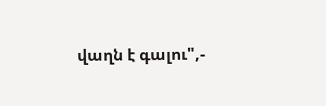վաղն է գալու",-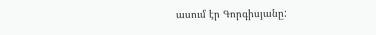ասում էր Գորգիսյանը: